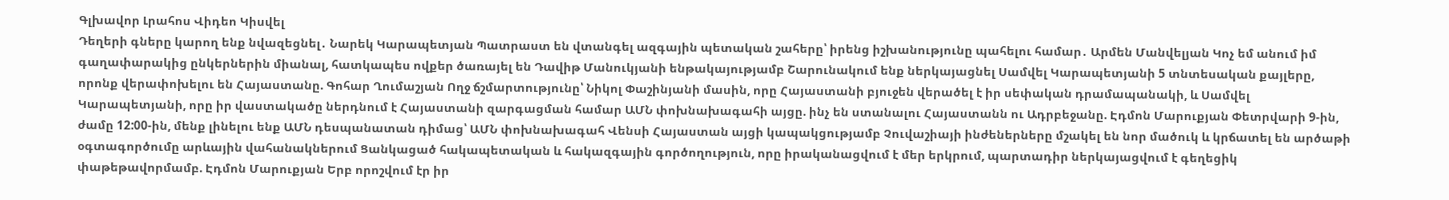Գլխավոր Լրահոս Վիդեո Կիսվել
Դեղերի գները կարող ենք նվազեցնել․ Նարեկ Կարապետյան Պատրաստ են վտանգել ազգային պետական շահերը՝ իրենց իշխանությունը պահելու համար․ Արմեն Մանվելյան Կոչ եմ անում իմ գաղափարակից ընկերներին միանալ, հատկապես ովքեր ծառայել են Դավիթ Մանուկյանի ենթակայությամբ Շարունակում ենք ներկայացնել Սամվել Կարապետյանի 5 տնտեսական քայլերը, որոնք վերափոխելու են Հայաստանը. Գոհար Ղումաշյան Ողջ ճշմարտությունը՝ Նիկոլ Փաշինյանի մասին, որը Հայաստանի բյուջեն վերածել է իր սեփական դրամապանակի, և Սամվել Կարապետյանի, որը իր վաստակածը ներդնում է Հայաստանի զարգացման համար ԱՄՆ փոխնախագահի այցը. ինչ են ստանալու Հայաստանն ու Ադրբեջանը. Էդմոն Մարուքյան Փետրվարի 9-ին, ժամը 12:00-ին, մենք լինելու ենք ԱՄՆ դեսպանատան դիմաց՝ ԱՄՆ փոխնախագահ Վենսի Հայաստան այցի կապակցությամբ Չուվաշիայի ինժեներները մշակել են նոր մածուկ և կրճատել են արծաթի օգտագործումը արևային վահանակներում Ցանկացած հակապետական և հակազգային գործողություն, որը իրականացվում է մեր երկրում, պարտադիր ներկայացվում է գեղեցիկ փաթեթավորմամբ. Էդմոն Մարուքյան Երբ որոշվում էր իր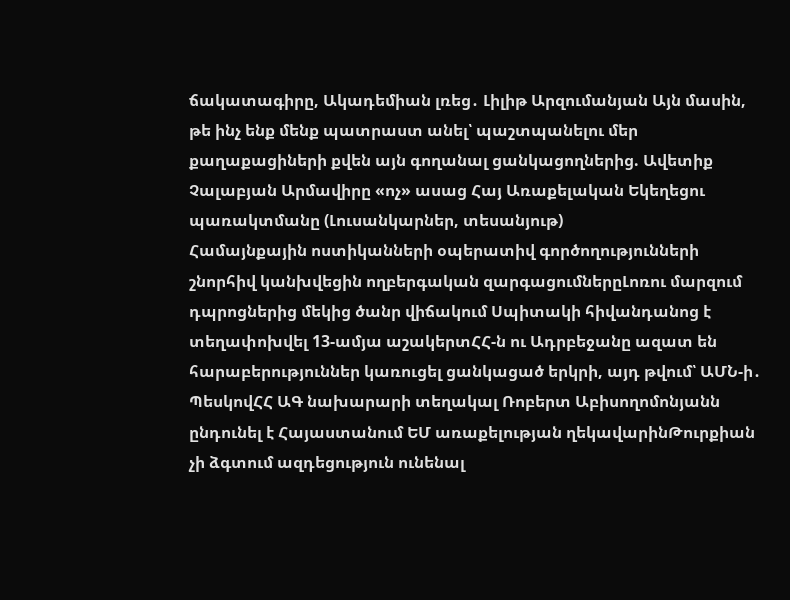ճակատագիրը, Ակադեմիան լռեց․ Լիլիթ Արզումանյան Այն մասին, թե ինչ ենք մենք պատրաստ անել՝ պաշտպանելու մեր քաղաքացիների քվեն այն գողանալ ցանկացողներից. Ավետիք Չալաբյան Արմավիրը «ոչ» ասաց Հայ Առաքելական Եկեղեցու պառակտմանը (Լուսանկարներ, տեսանյութ)
Համայնքային ոստիկանների օպերատիվ գործողությունների շնորհիվ կանխվեցին ողբերգական զարգացումներըԼոռու մարզում դպրոցներից մեկից ծանր վիճակում Սպիտակի հիվանդանոց է տեղափոխվել 13-ամյա աշակերտՀՀ-ն ու Ադրբեջանը ազատ են հարաբերություններ կառուցել ցանկացած երկրի, այդ թվում՝ ԱՄՆ-ի․ ՊեսկովՀՀ ԱԳ նախարարի տեղակալ Ռոբերտ Աբիսողոմոնյանն ընդունել է Հայաստանում ԵՄ առաքելության ղեկավարինԹուրքիան չի ձգտում ազդեցություն ունենալ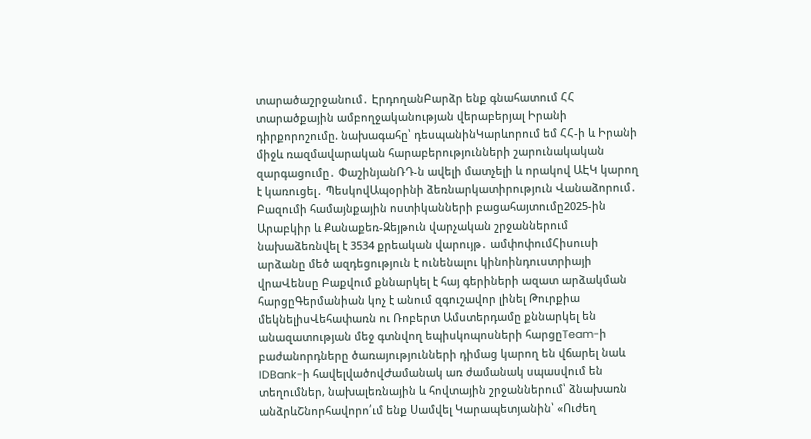տարածաշրջանում․ ԷրդողանԲարձր ենք գնահատում ՀՀ տարածքային ամբողջականության վերաբերյալ Իրանի դիրքորոշումը. նախագահը՝ դեսպանինԿարևորում եմ ՀՀ-ի և Իրանի միջև ռազմավարական հարաբերությունների շարունակական զարգացումը․ ՓաշինյանՌԴ-ն ավելի մատչելի և որակով ԱԷԿ կարող է կառուցել․ ՊեսկովԱպօրինի ձեռնարկատիրություն Վանաձորում․ Բազումի համայնքային ոստիկանների բացահայտումը2025-ին Արաբկիր և Քանաքեռ-Զեյթուն վարչական շրջաններում նախաձեռնվել է 3534 քրեական վարույթ․ ամփոփումՀիսուսի արձանը մեծ ազդեցություն է ունենալու կինոինդուստրիայի վրաՎենսը Բաքվում քննարկել է հայ գերիների ազատ արձակման հարցըԳերմանիան կոչ է անում զգուշավոր լինել Թուրքիա մեկնելիսՎեհափառն ու Ռոբերտ Ամստերդամը քննարկել են անազատության մեջ գտնվող եպիսկոպոսների հարցըTeam-ի բաժանորդները ծառայությունների դիմաց կարող են վճարել նաև IDBank-ի հավելվածովԺամանակ առ ժամանակ սպասվում են տեղումներ, նախալեռնային և հովտային շրջաններում՝ ձնախառն անձրևՇնորհավորո՛ւմ ենք Սամվել Կարապետյանին՝ «Ուժեղ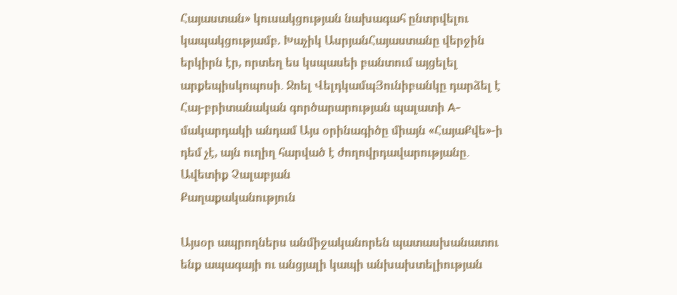Հայաստան» կուսակցության նախագահ ընտրվելու կապակցությամբ. Խաչիկ ԱսրյանՀայաստանը վերջին երկիրն էր, որտեղ ես կսպասեի բանտում այցելել արքեպիսկոպոսի․ Ջոել ՎելդկամպՅունիբանկը դարձել է Հայ-բրիտանական գործարարության պալատի A-մակարդակի անդամ Այս օրինագիծը միայն «ՀայաՔվե»-ի դեմ չէ, այն ուղիղ հարված է ժողովրդավարությանը․ Ավետիք Չալաբյան
Քաղաքականություն

Այսօր ապրողներս անմիջականորեն պատասխանատու ենք ապագայի ու անցյալի կապի անխախտելիության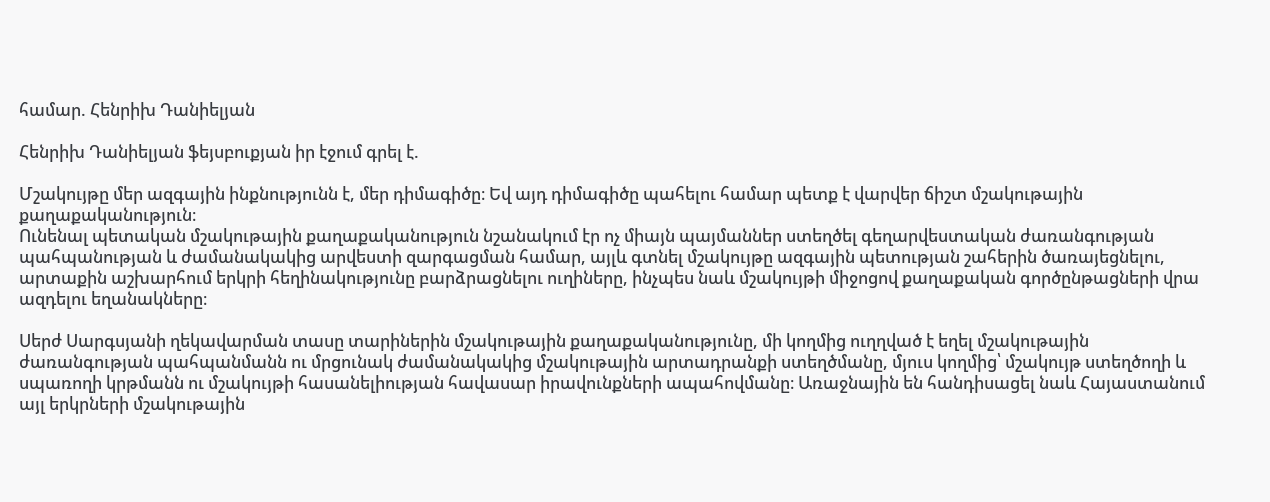համար. Հենրիխ Դանիելյան

Հենրիխ Դանիելյան ֆեյսբուքյան իր էջում գրել է.

Մշակույթը մեր ազգային ինքնությունն է, մեր դիմագիծը։ Եվ այդ դիմագիծը պահելու համար պետք է վարվեր ճիշտ մշակութային քաղաքականություն։
Ունենալ պետական մշակութային քաղաքականություն նշանակում էր ոչ միայն պայմաններ ստեղծել գեղարվեստական ժառանգության պահպանության և ժամանակակից արվեստի զարգացման համար, այլև գտնել մշակույթը ազգային պետության շահերին ծառայեցնելու, արտաքին աշխարհում երկրի հեղինակությունը բարձրացնելու ուղիները, ինչպես նաև մշակույթի միջոցով քաղաքական գործընթացների վրա ազդելու եղանակները։

Սերժ Սարգսյանի ղեկավարման տասը տարիներին մշակութային քաղաքականությունը, մի կողմից ուղղված է եղել մշակութային ժառանգության պահպանմանն ու մրցունակ ժամանակակից մշակութային արտադրանքի ստեղծմանը, մյուս կողմից՝ մշակույթ ստեղծողի և սպառողի կրթմանն ու մշակույթի հասանելիության հավասար իրավունքների ապահովմանը։ Առաջնային են հանդիսացել նաև Հայաստանում այլ երկրների մշակութային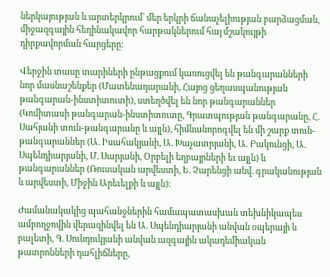ներկայության և արտերկրում` մեր երկրի ճանաչելիության բարձացման, միջազգային հեղինակավոր հարթակներում հայ մշակույթի դիրքավորման հարցերը:

Վերջին տասը տարիների ընթացքում կառուցվել են թանգարանների նոր մասնաշենքեր (Մատենադարանի, Հայոց ցեղասպանության թանգարան-ինստիտուտի), ստեղծվել են նոր թանգարաններ (Կոմիտասի թանգարան-ինստիտուտը, Գրատպության թանգարանը, Հ. Սահյանի տուն-թանգարանը և այլն), հիմնանորոգվել են մի շարք տուն-թանգարաններ (Ա. Իսահակյանի, Ա. Խաչատրյանի, Ա. Բակունցի, Ա. Սպենդիարյանի, Մ. Սարյանի, Օրբելի եղբայրների եւ այլն) և թանգարաններ (Ռուսական արվեստի, Ե. Չարենցի անվ. գրականության և արվեստի, Միջին Արեւելքի և այլն)։

Ժամանակակից պահանջներին համապատասխան տեխնիկապես ամբողջովին վերազինվել են Ա. Սպենդիարյանի անվան օպերայի և բալետի, Գ. Սունդուկյանի անվան ազգային ակադեմիական թատրոնների դահլիճները,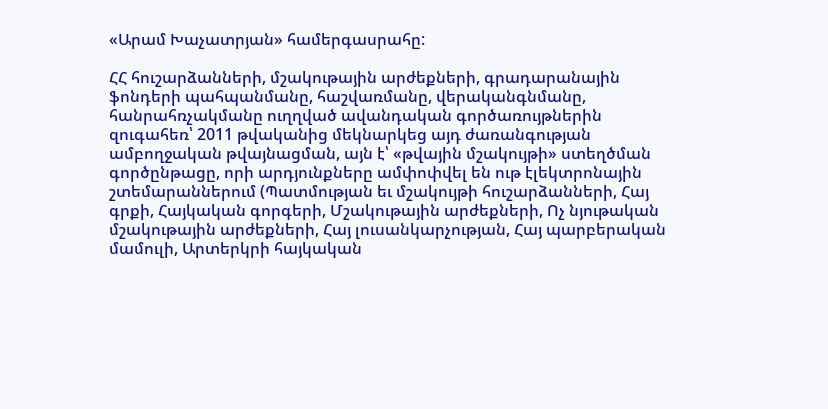«Արամ Խաչատրյան» համերգասրահը:

ՀՀ հուշարձանների, մշակութային արժեքների, գրադարանային ֆոնդերի պահպանմանը, հաշվառմանը, վերականգնմանը, հանրահռչակմանը ուղղված ավանդական գործառույթներին զուգահեռ՝ 2011 թվականից մեկնարկեց այդ ժառանգության ամբողջական թվայնացման, այն է՝ «թվային մշակույթի» ստեղծման գործընթացը, որի արդյունքները ամփոփվել են ութ էլեկտրոնային շտեմարաններում (Պատմության եւ մշակույթի հուշարձանների, Հայ գրքի, Հայկական գորգերի, Մշակութային արժեքների, Ոչ նյութական մշակութային արժեքների, Հայ լուսանկարչության, Հայ պարբերական մամուլի, Արտերկրի հայկական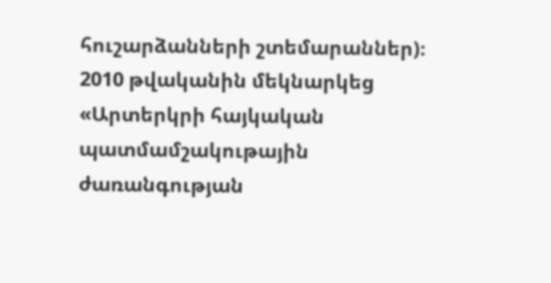հուշարձանների շտեմարաններ)։
2010 թվականին մեկնարկեց «Արտերկրի հայկական պատմամշակութային ժառանգության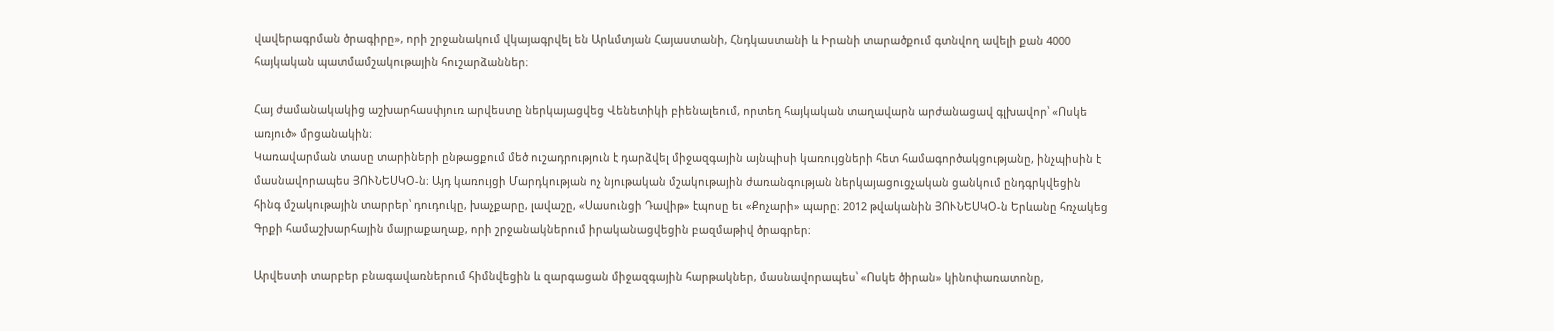վավերագրման ծրագիրը», որի շրջանակում վկայագրվել են Արևմտյան Հայաստանի, Հնդկաստանի և Իրանի տարածքում գտնվող ավելի քան 4000 հայկական պատմամշակութային հուշարձաններ։

Հայ ժամանակակից աշխարհասփյուռ արվեստը ներկայացվեց Վենետիկի բիենալեում, որտեղ հայկական տաղավարն արժանացավ գլխավոր՝ «Ոսկե առյուծ» մրցանակին։
Կառավարման տասը տարիների ընթացքում մեծ ուշադրություն է դարձվել միջազգային այնպիսի կառույցների հետ համագործակցությանը, ինչպիսին է մասնավորապես ՅՈՒՆԵՍԿՕ-ն։ Այդ կառույցի Մարդկության ոչ նյութական մշակութային ժառանգության ներկայացուցչական ցանկում ընդգրկվեցին հինգ մշակութային տարրեր՝ դուդուկը, խաչքարը, լավաշը, «Սասունցի Դավիթ» էպոսը եւ «Քոչարի» պարը։ 2012 թվականին ՅՈՒՆԵՍԿՕ-ն Երևանը հռչակեց Գրքի համաշխարհային մայրաքաղաք, որի շրջանակներում իրականացվեցին բազմաթիվ ծրագրեր։

Արվեստի տարբեր բնագավառներում հիմնվեցին և զարգացան միջազգային հարթակներ, մասնավորապես՝ «Ոսկե ծիրան» կինոփառատոնը,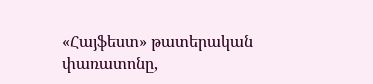«Հայֆեստ» թատերական փառատոնը,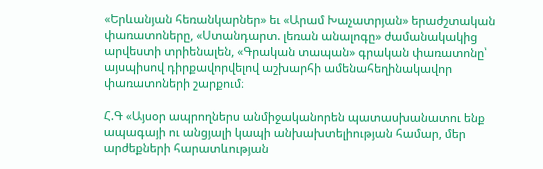«Երևանյան հեռանկարներ» եւ «Արամ Խաչատրյան» երաժշտական փառատոները, «Ստանդարտ. լեռան անալոգը» ժամանակակից արվեստի տրիենալեն, «Գրական տապան» գրական փառատոնը՝ այսպիսով դիրքավորվելով աշխարհի ամենահեղինակավոր փառատոների շարքում։

Հ.Գ «Այսօր ապրողներս անմիջականորեն պատասխանատու ենք ապագայի ու անցյալի կապի անխախտելիության համար, մեր արժեքների հարատևության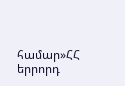համար»ՀՀ երրորդ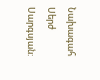Նախագահ Սերժ Սարգսյան: